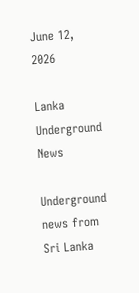June 12, 2026

Lanka Underground News

Underground news from Sri Lanka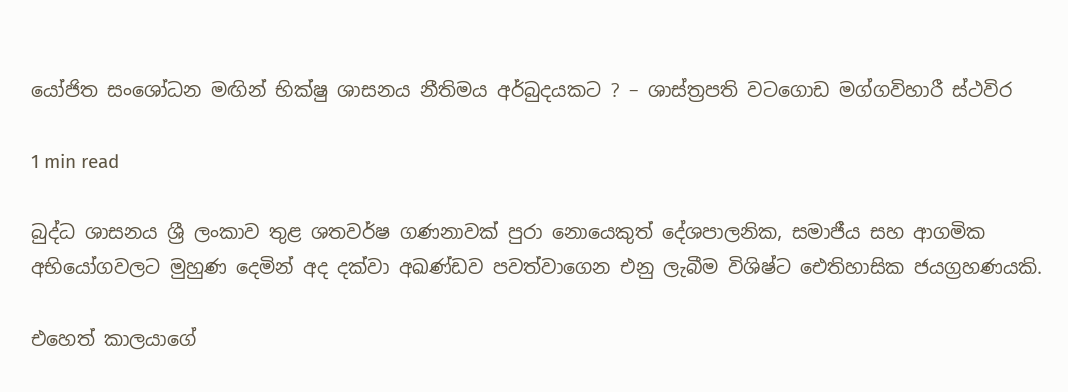යෝජිත සංශෝධන මඟින් භික්ෂු ශාසනය නීතිමය අර්බුදයකට ? – ශාස්ත්‍රපති වටගොඩ මග්ගවිහාරී ස්ථවිර

1 min read

බුද්ධ ශාසනය ශ්‍රී ලංකාව තුළ ශතවර්ෂ ගණනාවක් පුරා නොයෙකුත් දේශපාලනික, සමාජීය සහ ආගමික අභියෝගවලට මුහුණ දෙමින් අද දක්වා අඛණ්ඩව පවත්වාගෙන එනු ලැබීම විශිෂ්ට ඓතිහාසික ජයග්‍රහණයකි.

එහෙත් කාලයාගේ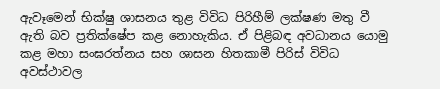ඇවෑමෙන් භික්ෂු ශාසනය තුළ විවිධ පිරිහීම් ලක්ෂණ මතු වී ඇති බව ප්‍රතික්ෂේප කළ නොහැකිය. ඒ පිළිබඳ අවධානය යොමු කළ මහා සංඝරත්නය සහ ශාසන හිතකාමී පිරිස් විවිධ අවස්ථාවල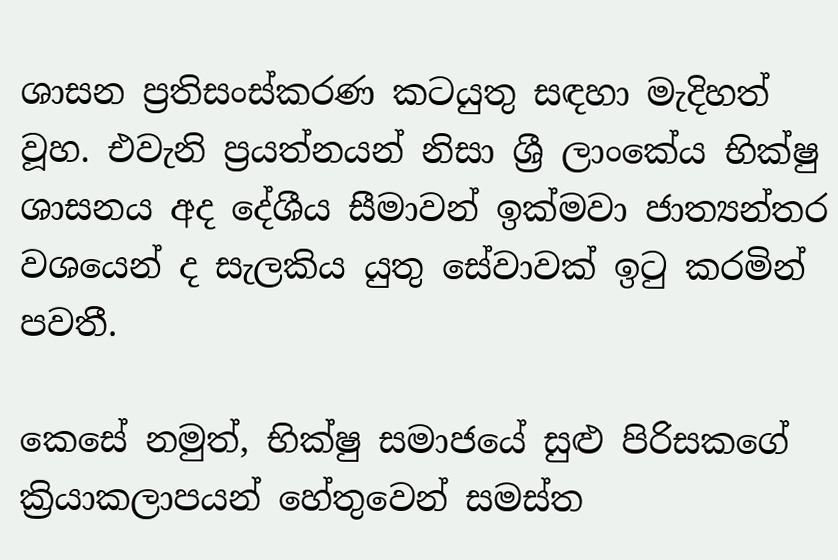ශාසන ප්‍රතිසංස්කරණ කටයුතු සඳහා මැදිහත් වූහ. එවැනි ප්‍රයත්නයන් නිසා ශ්‍රී ලාංකේය භික්ෂු ශාසනය අද දේශීය සීමාවන් ඉක්මවා ජාත්‍යන්තර වශයෙන් ද සැලකිය යුතු සේවාවක් ඉටු කරමින් පවතී.

කෙසේ නමුත්, භික්ෂු සමාජයේ සුළු පිරිසකගේ ක්‍රියාකලාපයන් හේතුවෙන් සමස්ත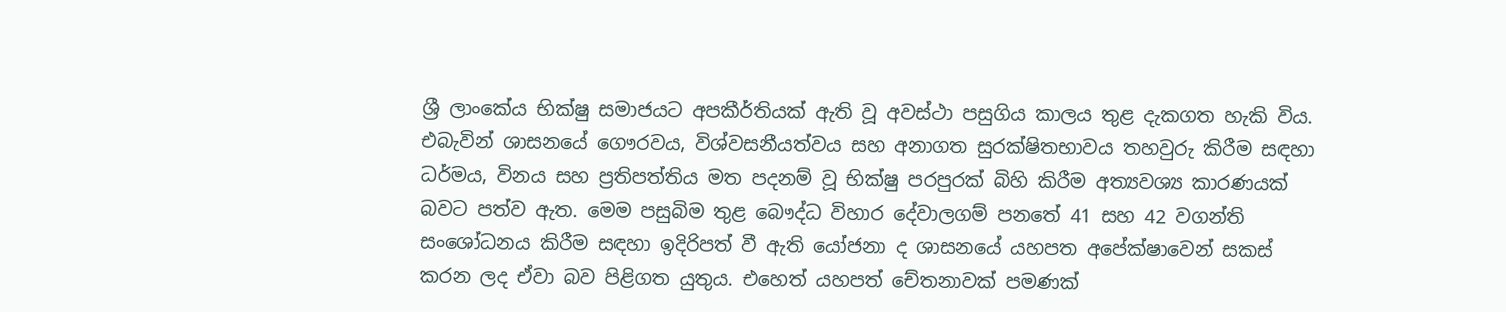ශ්‍රී ලාංකේය භික්ෂු සමාජයට අපකීර්තියක් ඇති වූ අවස්ථා පසුගිය කාලය තුළ දැකගත හැකි විය. එබැවින් ශාසනයේ ගෞරවය, විශ්වසනීයත්වය සහ අනාගත සුරක්ෂිතභාවය තහවුරු කිරීම සඳහා ධර්මය, විනය සහ ප්‍රතිපත්තිය මත පදනම් වූ භික්ෂු පරපුරක් බිහි කිරීම අත්‍යවශ්‍ය කාරණයක් බවට පත්ව ඇත. මෙම පසුබිම තුළ බෞද්ධ විහාර දේවාලගම් පනතේ 41 සහ 42 වගන්ති සංශෝධනය කිරීම සඳහා ඉදිරිපත් වී ඇති යෝජනා ද ශාසනයේ යහපත අපේක්ෂාවෙන් සකස් කරන ලද ඒවා බව පිළිගත යුතුය. එහෙත් යහපත් චේතනාවක් පමණක්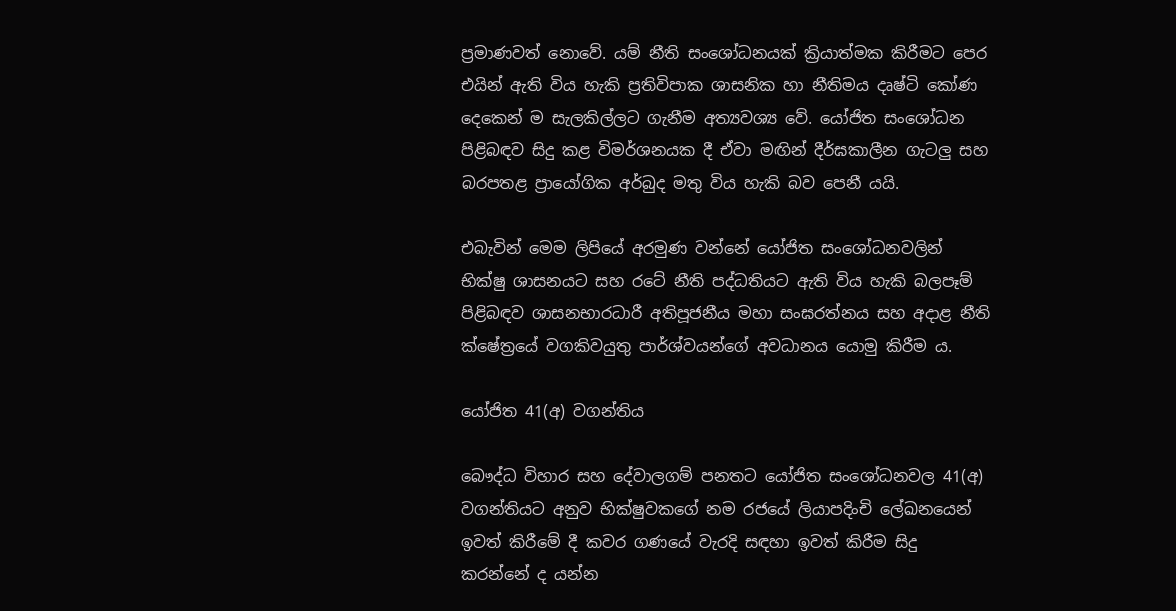ප්‍රමාණවත් නොවේ. යම් නීති සංශෝධනයක් ක්‍රියාත්මක කිරීමට පෙර එයින් ඇති විය හැකි ප්‍රතිවිපාක ශාසනික හා නීතිමය දෘෂ්ටි කෝණ දෙකෙන් ම සැලකිල්ලට ගැනීම අත්‍යවශ්‍ය වේ. යෝජිත සංශෝධන පිළිබඳව සිදු කළ විමර්ශනයක දී ඒවා මඟින් දීර්ඝකාලීන ගැටලු සහ බරපතළ ප්‍රායෝගික අර්බුද මතු විය හැකි බව පෙනී යයි.

එබැවින් මෙම ලිපියේ අරමුණ වන්නේ යෝජිත සංශෝධනවලින් භික්ෂු ශාසනයට සහ රටේ නීති පද්ධතියට ඇති විය හැකි බලපෑම් පිළිබඳව ශාසනභාරධාරී අතිපූජනීය මහා සංඝරත්නය සහ අදාළ නීති ක්ෂේත්‍රයේ වගකිවයුතු පාර්ශ්වයන්ගේ අවධානය යොමු කිරීම ය.

යෝජිත 41(අ) වගන්තිය

බෞද්ධ විහාර සහ දේවාලගම් පනතට යෝජිත සංශෝධනවල 41(අ) වගන්තියට අනුව භික්ෂුවකගේ නම රජයේ ලියාපදිංචි ලේඛනයෙන් ඉවත් කිරීමේ දී කවර ගණයේ වැරදි සඳහා ඉවත් කිරීම සිදු කරන්නේ ද යන්න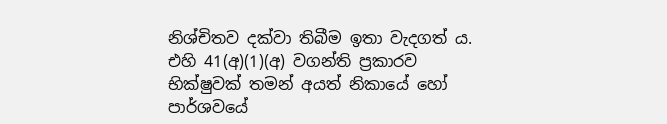නිශ්චිතව දක්වා තිබීම ඉතා වැදගත් ය. එහි 41(අ)(1)(අ) වගන්ති ප්‍රකාරව භික්ෂුවක් තමන් අයත් නිකායේ හෝ පාර්ශවයේ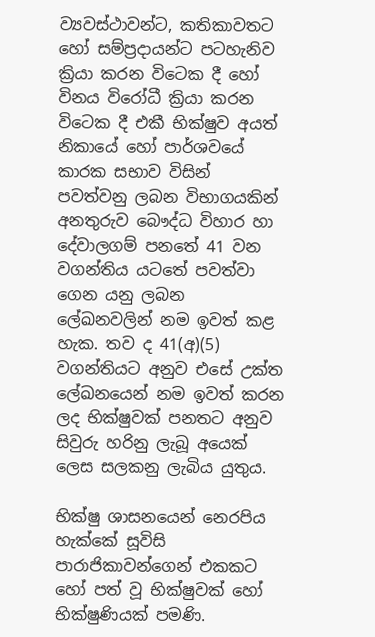ව්‍යවස්ථාවන්ට, කතිකාවතට හෝ සම්ප්‍රදායන්ට පටහැනිව ක්‍රියා කරන විටෙක දී හෝ විනය විරෝධී ක්‍රියා කරන විටෙක දී එකී භික්ෂුව අයත් නිකායේ හෝ පාර්ශවයේ කාරක සභාව විසින් පවත්වනු ලබන විභාගයකින් අනතුරුව බෞද්ධ විහාර හා දේවාලගම් පනතේ 41 වන වගන්තිය යටතේ පවත්වා ගෙන යනු ලබන ලේඛනවලින් නම ඉවත් කළ හැක. තව ද 41(අ)(5) වගන්තියට අනුව එසේ උක්ත ලේඛනයෙන් නම ඉවත් කරන ලද භික්ෂුවක් පනතට අනුව සිවුරු හරිනු ලැබූ අයෙක් ලෙස සලකනු ලැබිය යුතුය.

භික්ෂු ශාසනයෙන් නෙරපිය හැක්කේ සූවිසි පාරාජිකාවන්ගෙන් එකකට හෝ පත් වූ භික්ෂුවක් හෝ භික්ෂුණියක් පමණි.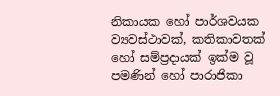නිකායක හෝ පාර්ශවයක ව්‍යවස්ථාවක්, කතිකාවතක් හෝ සම්ප්‍රදායක් ඉක්ම වූ පමණින් හෝ පාරාජිකා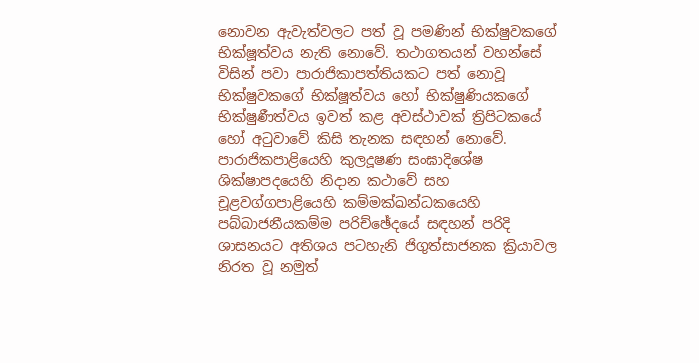නොවන ඇවැත්වලට පත් වූ පමණින් භික්ෂුවකගේ භික්ෂූත්වය නැති නොවේ. තථාගතයන් වහන්සේ විසින් පවා පාරාජිකාපත්තියකට පත් නොවූ භික්ෂුවකගේ භික්ෂූත්වය හෝ භික්ෂුණියකගේ භික්ෂුණීත්වය ඉවත් කළ අවස්ථාවක් ත්‍රිපිටකයේ හෝ අටුවාවේ කිසි තැනක සඳහන් නොවේ. පාරාජිකපාළියෙහි කුලදූෂණ සංඝාදිශේෂ ශික්ෂාපදයෙහි නිදාන කථාවේ සහ චූළවග්ගපාළියෙහි කම්මක්ඛන්ධකයෙහි පබ්බාජනීයකම්ම පරිච්ඡේදයේ සඳහන් පරිදි ශාසනයට අතිශය පටහැනි ජිගුත්සාජනක ක්‍රියාවල නිරත වූ නමුත්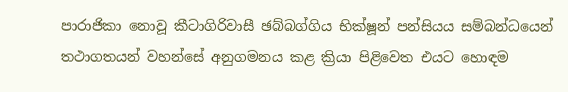පාරාජිකා නොවූ කීටාගිරිවාසී ඡබ්බග්ගිය භික්ෂූන් පන්සියය සම්බන්ධයෙන් තථාගතයන් වහන්සේ අනුගමනය කළ ක්‍රියා පිළිවෙත එයට හොඳම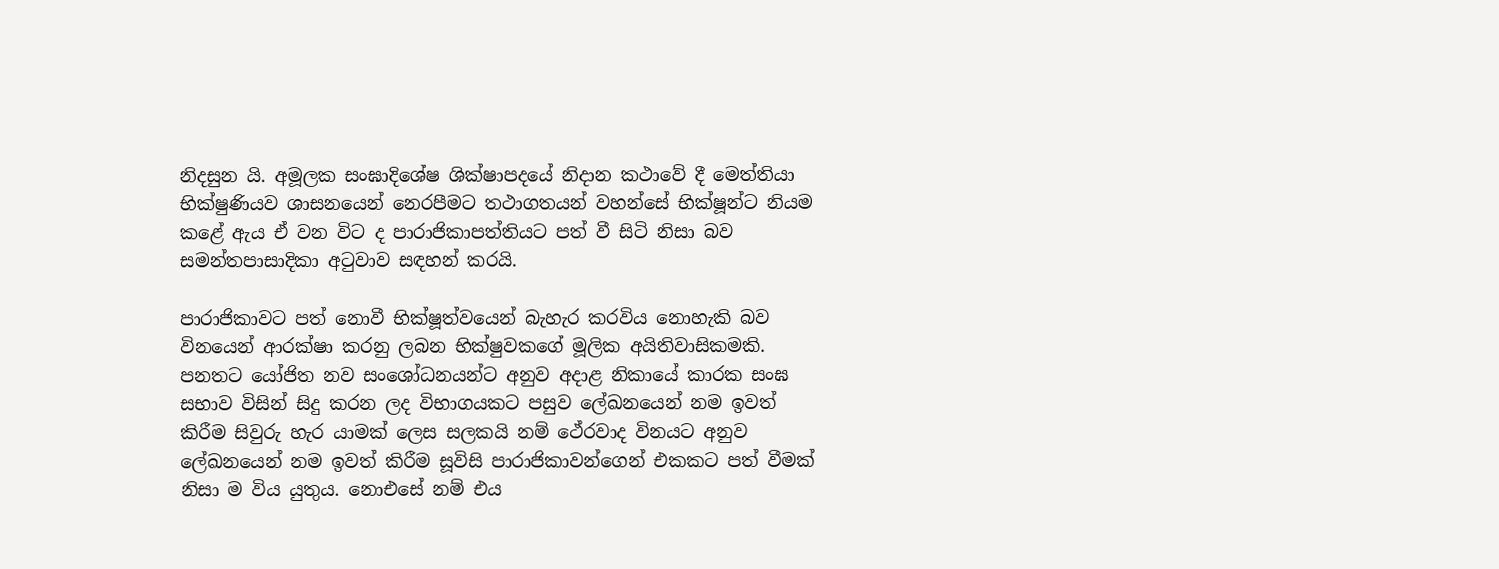නිදසුන යි. අමූලක සංඝාදිශේෂ ශික්ෂාපදයේ නිදාන කථාවේ දී මෙත්තියා භික්ෂුණියව ශාසනයෙන් නෙරපීමට තථාගතයන් වහන්සේ භික්ෂූන්ට නියම කළේ ඇය ඒ වන විට ද පාරාජිකාපත්තියට පත් වී සිටි නිසා බව සමන්තපාසාදිකා අටුවාව සඳහන් කරයි.

පාරාජිකාවට පත් නොවී භික්ෂූත්වයෙන් බැහැර කරවිය නොහැකි බව විනයෙන් ආරක්ෂා කරනු ලබන භික්ෂුවකගේ මූලික අයිතිවාසිකමකි. පනතට යෝජිත නව සංශෝධනයන්ට අනුව අදාළ නිකායේ කාරක සංඝ සභාව විසින් සිදු කරන ලද විභාගයකට පසුව ලේඛනයෙන් නම ඉවත් කිරීම සිවුරු හැර යාමක් ලෙස සලකයි නම් ථේරවාද විනයට අනුව ලේඛනයෙන් නම ඉවත් කිරීම සූවිසි පාරාජිකාවන්ගෙන් එකකට පත් වීමක් නිසා ම විය යුතුය. නොඑසේ නම් එය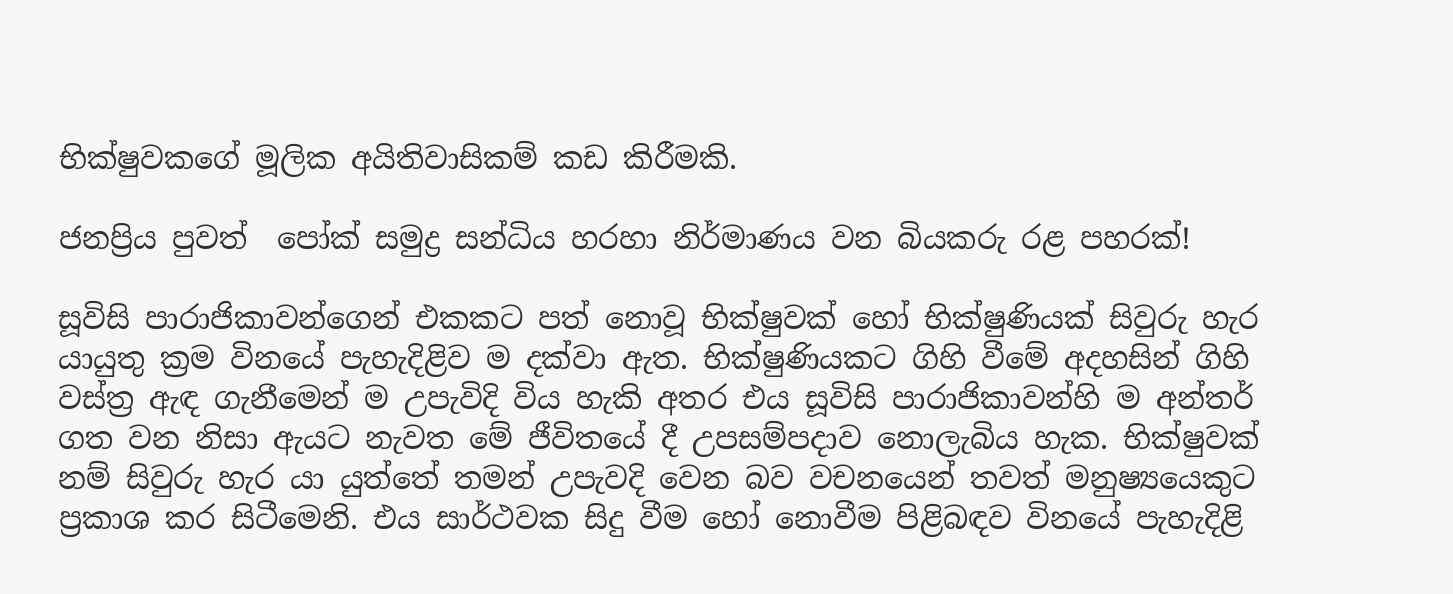භික්ෂුවකගේ මූලික අයිතිවාසිකම් කඩ කිරීමකි.

ජනප්‍රිය පුවත්  පෝක් සමුද්‍ර සන්ධිය හරහා නිර්මාණය වන බියකරු රළ පහරක්!

සූවිසි පාරාජිකාවන්ගෙන් එකකට පත් නොවූ භික්ෂුවක් හෝ භික්ෂුණියක් සිවුරු හැර යායුතු ක්‍රම විනයේ පැහැදිළිව ම දක්වා ඇත. භික්ෂුණියකට ගිහි වීමේ අදහසින් ගිහි වස්ත්‍ර ඇඳ ගැනීමෙන් ම උපැවිදි විය හැකි අතර එය සූවිසි පාරාජිකාවන්හි ම අන්තර් ගත වන නිසා ඇයට නැවත මේ ජීවිතයේ දී උපසම්පදාව නොලැබිය හැක. භික්ෂුවක් නම් සිවුරු හැර යා යුත්තේ තමන් උපැවදි වෙන බව වචනයෙන් තවත් මනුෂ්‍යයෙකුට ප්‍රකාශ කර සිටීමෙනි. එය සාර්ථවක සිදු වීම හෝ නොවීම පිළිබඳව විනයේ පැහැදිළි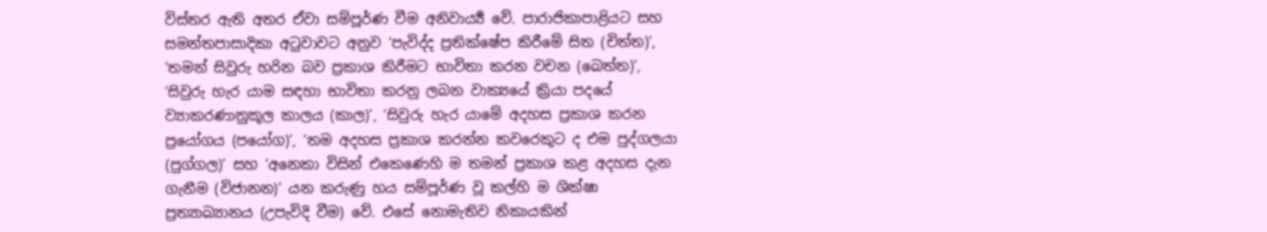විස්තර ඇති අතර ඒවා සම්පූර්ණ වීම අනිවාර්‍ය්‍ය වේ. පාරාජිකාපාළියට සහ සමන්තපාසාදිකා අටුවාවට අනුව ‘පැවිද්ද ප්‍රතික්ෂේප කිරීමේ සිත (චිත්ත)’, ‘තමන් සිවුරු හරින බව ප්‍රකාශ කිරීමට භාවිතා කරන වචන (ඛෙත්ත)’, ‘සිවුරු හැර යාම සඳහා භාවිතා කරනු ලබන වාක්‍යයේ ක්‍රියා පදයේ ව්‍යාකරණානුකූල කාලය (කාල)’, ‘සිවුරු හැර යාමේ අදහස ප්‍රකාශ කරන ප්‍රයෝගය (පයෝග)’, ‘තම අදහස ප්‍රකාශ කරන්න කවරෙකුට ද එම පුද්ගලයා (පුග්ගල)’ සහ ‘අනෙකා විසින් එකෙණෙහි ම තමන් ප්‍රකාශ කළ අදහස දැන ගැනීම (විජානන)’ යන කරුණු හය සම්පූර්ණ වූ කල්හි ම ශික්ෂා ප්‍රත්‍යාඛ්‍යානය (උපැවිදි වීම) වේ. එසේ නොමැතිව නිකායකින්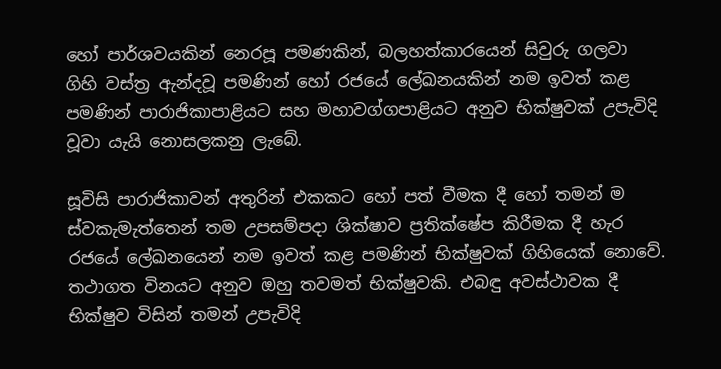හෝ පාර්ශවයකින් නෙරපූ පමණකින්, බලහත්කාරයෙන් සිවුරු ගලවා ගිහි වස්ත්‍ර ඇන්දවූ පමණින් හෝ රජයේ ලේඛනයකින් නම ඉවත් කළ පමණින් පාරාජිකාපාළියට සහ මහාවග්ගපාළියට අනුව භික්ෂුවක් උපැවිදි වූවා යැයි නොසලකනු ලැබේ.

සූවිසි පාරාජිකාවන් අතුරින් එකකට හෝ පත් වීමක දී හෝ තමන් ම ස්වකැමැත්තෙන් තම උපසම්පදා ශික්ෂාව ප්‍රතික්ෂේප කිරීමක දී හැර රජයේ ලේඛනයෙන් නම ඉවත් කළ පමණින් භික්ෂුවක් ගිහියෙක් නොවේ. තථාගත විනයට අනුව ඔහු තවමත් භික්ෂුවකි. එබඳු අවස්ථාවක දී භික්ෂුව විසින් තමන් උපැවිදි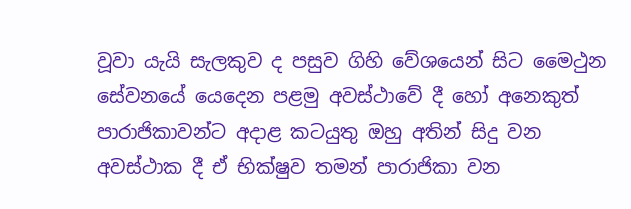වූවා යැයි සැලකුව ද පසුව ගිහි වේශයෙන් සිට මෛථුන සේවනයේ යෙදෙන පළමු අවස්ථාවේ දී හෝ අනෙකුත් පාරාජිකාවන්ට අදාළ කටයුතු ඔහු අතින් සිදු වන අවස්ථාක දී ඒ භික්ෂුව තමන් පාරාජිකා වන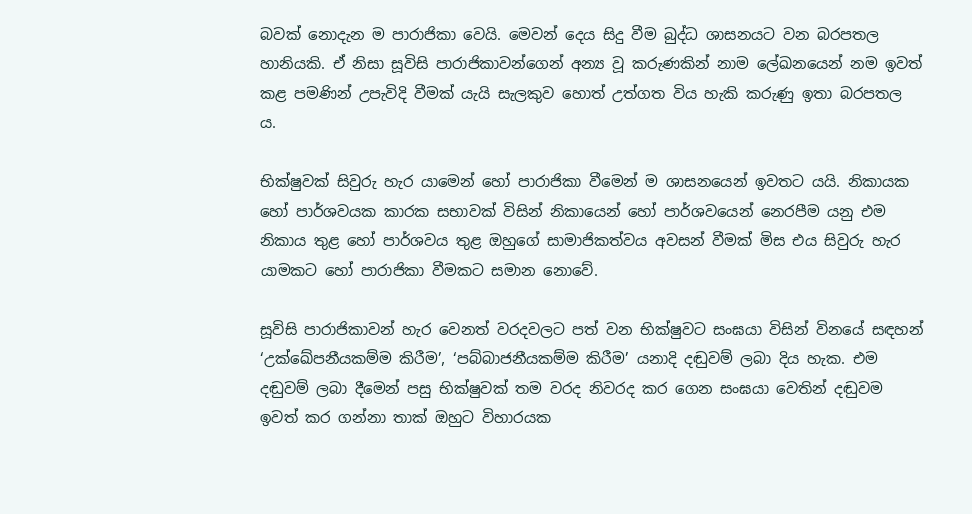බවක් නොදැන ම පාරාජිකා වෙයි. මෙවන් දෙය සිදු වීම බුද්ධ ශාසනයට වන බරපතල හානියකි. ඒ නිසා සූවිසි පාරාජිකාවන්ගෙන් අන්‍ය වූ කරුණකින් නාම ලේඛනයෙන් නම ඉවත් කළ පමණින් උපැවිදි වීමක් යැයි සැලකුව හොත් උත්ගත විය හැකි කරුණු ඉතා බරපතල ය.

භික්ෂුවක් සිවුරු හැර යාමෙන් හෝ පාරාජිකා වීමෙන් ම ශාසනයෙන් ඉවතට යයි. නිකායක හෝ පාර්ශවයක කාරක සභාවක් විසින් නිකායෙන් හෝ පාර්ශවයෙන් නෙරපීම යනු එම නිකාය තුළ හෝ පාර්ශවය තුළ ඔහුගේ සාමාජිකත්වය අවසන් වීමක් මිස එය සිවුරු හැර යාමකට හෝ පාරාජිකා වීමකට සමාන නොවේ.

සූවිසි පාරාජිකාවන් හැර වෙනත් වරදවලට පත් වන භික්ෂුවට සංඝයා විසින් විනයේ සඳහන් ‘උක්ඛේපනීයකම්ම කිරීම’, ‘පබ්බාජනීයකම්ම කිරීම’ යනාදි දඬුවම් ලබා දිය හැක. එම දඬුවම් ලබා දීමෙන් පසු භික්ෂුවක් තම වරද නිවරද කර ගෙන සංඝයා වෙතින් දඬුවම ඉවත් කර ගන්නා තාක් ඔහුට විහාරයක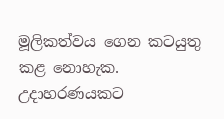මූලිකත්වය ගෙන කටයුතු කළ නොහැක. උදාහරණයකට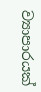ව්‍යාපාරයක්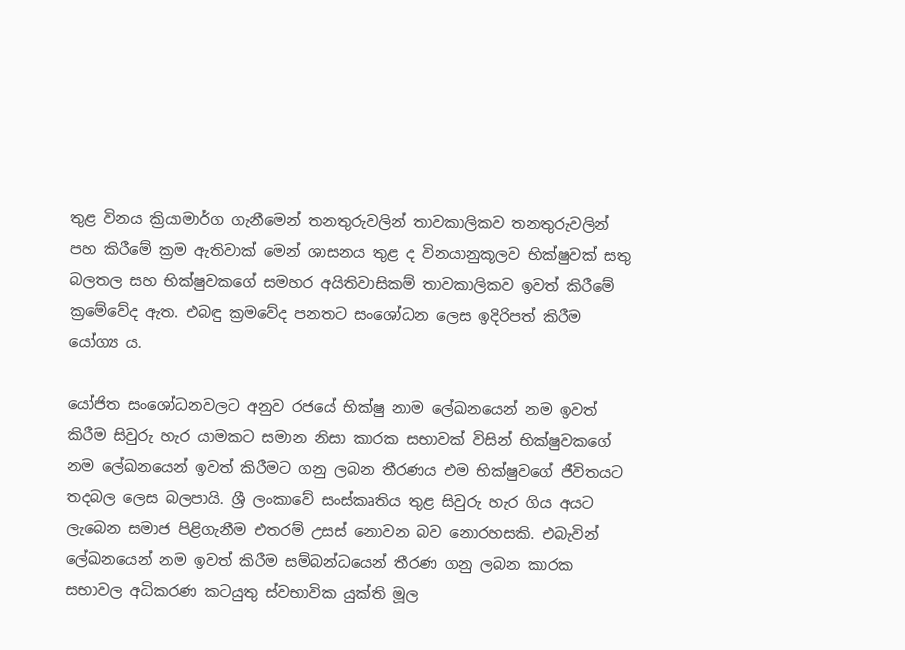තුළ විනය ක්‍රියාමාර්ග ගැනීමෙන් තනතුරුවලින් තාවකාලිකව තනතුරුවලින් පහ කිරීමේ ක්‍රම ඇතිවාක් මෙන් ශාසනය තුළ ද විනයානුකූලව භික්ෂුවක් සතු බලතල සහ භික්ෂුවකගේ සමහර අයිතිවාසිකම් තාවකාලිකව ඉවත් කිරීමේ ක්‍රමේවේද ඇත. එබඳු ක්‍රමවේද පනතට සංශෝධන ලෙස ඉදිරිපත් කිරීම යෝග්‍ය ය.

යෝජිත සංශෝධනවලට අනුව රජයේ භික්ෂු නාම ලේඛනයෙන් නම ඉවත් කිරීම සිවුරු හැර යාමකට සමාන නිසා කාරක සභාවක් විසින් භික්ෂුවකගේ නම ලේඛනයෙන් ඉවත් කිරීමට ගනු ලබන තීරණය එම භික්ෂුවගේ ජීවිතයට තදබල ලෙස බලපායි. ශ්‍රී ලංකාවේ සංස්කෘතිය තුළ සිවුරු හැර ගිය අයට ලැබෙන සමාජ පිළිගැනීම එතරම් උසස් නොවන බව නොරහසකි. එබැවින් ලේඛනයෙන් නම ඉවත් කිරීම සම්බන්ධයෙන් තීරණ ගනු ලබන කාරක සභාවල අධිකරණ කටයුතු ස්වභාවික යුක්ති මූල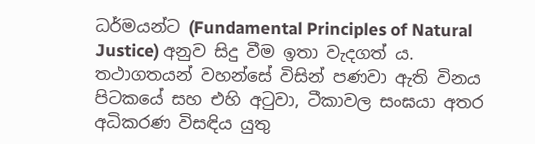ධර්මයන්ට (Fundamental Principles of Natural Justice) අනුව සිදු වීම ඉතා වැදගත් ය. තථාගතයන් වහන්සේ විසින් පණවා ඇති විනය පිටකයේ සහ එහි අටුවා, ටීකාවල සංඝයා අතර අධිකරණ විසඳිය යුතු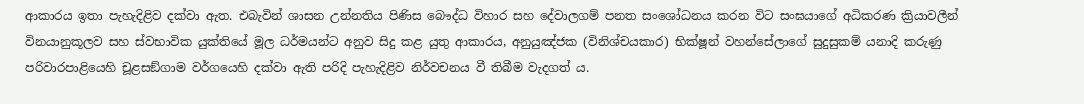ආකාරය ඉතා පැහැදිළිව දක්වා ඇත. එබැවින් ශාසන උන්නතිය පිණිස බෞද්ධ විහාර සහ දේවාලගම් පනත සංශෝධනය කරන විට සංඝයාගේ අධිකරණ ක්‍රියාවලීන් විනයානුකූලව සහ ස්වභාවික යුක්තියේ මූල ධර්මයන්ට අනුව සිදු කළ යුතු ආකාරය, අනුයුඤ්ජක (විනිශ්චයකාර) භික්ෂූන් වහන්සේලාගේ සුදුසුකම් යනාදි කරුණු පරිවාරපාළියෙහි චූළසඞ්ගාම වර්ගයෙහි දක්වා ඇති පරිදි පැහැදිළිව නිර්වචනය වී තිබීම වැදගත් ය.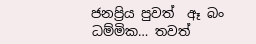ජනප්‍රිය පුවත්  ඈ බං ධම්මික… තවත්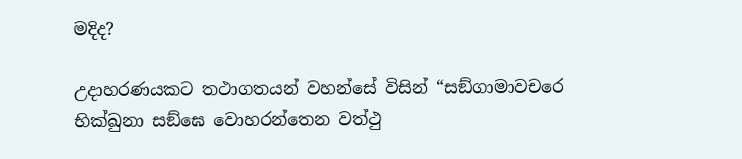මදිද?

උදාහරණයකට තථාගතයන් වහන්සේ විසින් “සඞ්ගාමාවචරෙ භික්ඛුනා සඞ්ඝෙ වොහරන්තෙන වත්ථු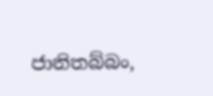ජානිතබ්බං,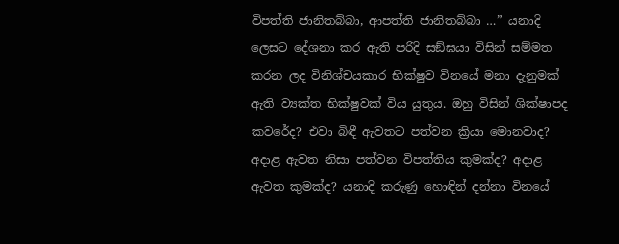විපත්ති ජානිතබ්බා, ආපත්ති ජානිතබ්බා …” යනාදි ලෙසට දේශනා කර ඇති පරිදි සඞ්ඝයා විසින් සම්මත කරන ලද විනිශ්චයකාර භික්ෂුව විනයේ මනා දැනුමක් ඇති ව්‍යක්ත භික්ෂුවක් විය යුතුය. ඔහු විසින් ශික්ෂාපද කවරේද? එවා බිඳී ඇවතට පත්වන ක්‍රියා මොනවාද? අදාළ ඇවත නිසා පත්වන විපත්තිය කුමක්ද? අදාළ ඇවත කුමක්ද? යනාදි කරුණු හොඳින් දන්නා විනයේ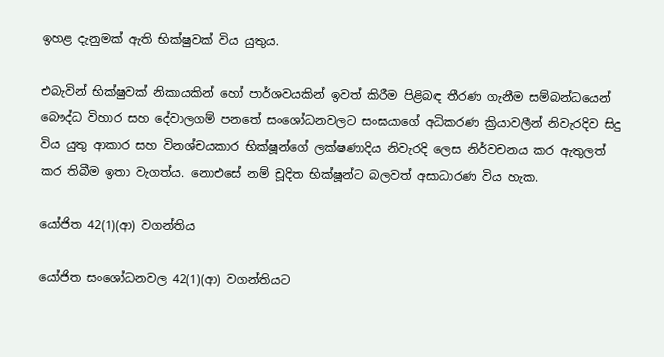ඉහළ දැනුමක් ඇති භික්ෂුවක් විය යුතුය.

එබැවින් භික්ෂුවක් නිකායකින් හෝ පාර්ශවයකින් ඉවත් කිරීම පිළිබඳ තීරණ ගැනීම සම්බන්ධයෙන් බෞද්ධ විහාර සහ දේවාලගම් පනතේ සංශෝධනවලට සංඝයාගේ අධිකරණ ක්‍රියාවලීන් නිවැරදිව සිදු විය යුතු ආකාර සහ විනශ්චයකාර භික්ෂූන්ගේ ලක්ෂණාදිය නිවැරදි ලෙස නිර්වචනය කර ඇතුලත් කර තිබීම ඉතා වැගත්ය. නොඑසේ නම් චූදිත භික්ෂූන්ට බලවත් අසාධාරණ විය හැක.

යෝජිත 42(1)(ආ) වගන්තිය

යෝජිත සංශෝධනවල 42(1)(ආ) වගන්තියට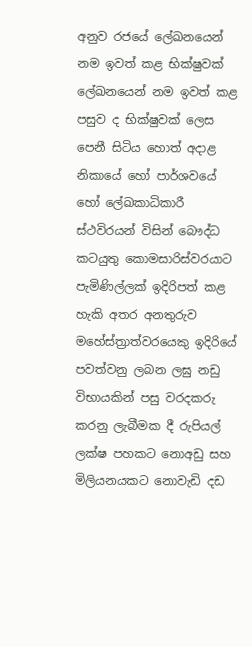අනුව රජයේ ලේඛනයෙන් නම ඉවත් කළ භික්ෂුවක් ලේඛනයෙන් නම ඉවත් කළ පසුව ද භික්ෂුවක් ලෙස පෙනී සිටිය හොත් අදාළ නිකායේ හෝ පාර්ශවයේ හෝ ලේඛකාධිකාරී ස්ථවිරයන් විසින් බෞද්ධ කටයුතු කොමසාරිස්වරයාට පැමිණිල්ලක් ඉදිරිපත් කළ හැකි අතර අනතුරුව මහේස්ත්‍රාත්වරයෙකු ඉදිරියේ පවත්වනු ලබන ලඝු නඩු විභායකින් පසු වරදකරු කරනු ලැබීමක දී රුපියල් ලක්ෂ පහකට නොඅඩු සහ මිලියනයකට නොවැඩි දඩ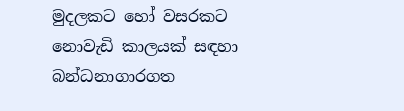මුදලකට හෝ වසරකට නොවැඩි කාලයක් සඳහා බන්ධනාගාරගත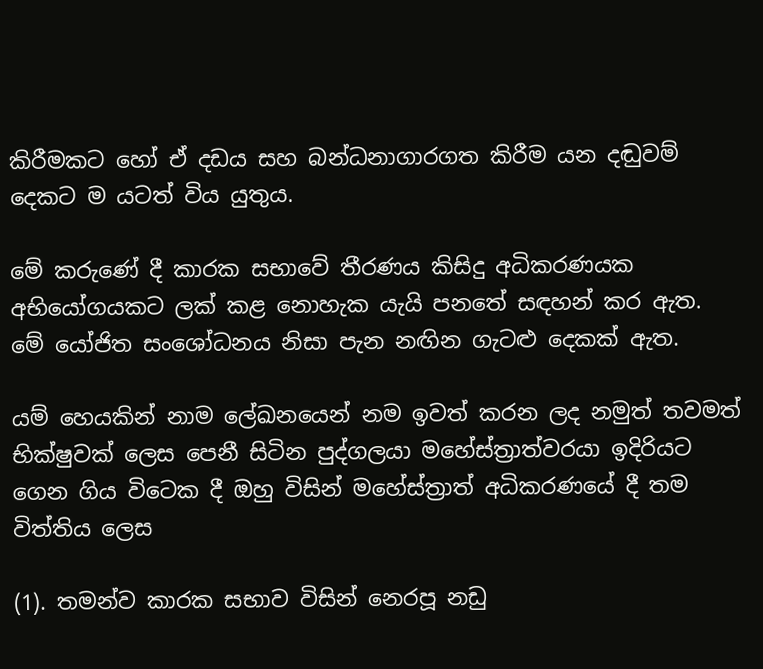කිරීමකට හෝ ඒ දඩය සහ බන්ධනාගාරගත කිරීම යන දඬුවම් දෙකට ම යටත් විය යුතුය.

මේ කරුණේ දී කාරක සභාවේ තීරණය කිසිදු අධිකරණයක අභියෝගයකට ලක් කළ නොහැක යැයි පනතේ සඳහන් කර ඇත. මේ යෝජිත සංශෝධනය නිසා පැන නඟින ගැටළු දෙකක් ඇත.

යම් හෙයකින් නාම ලේඛනයෙන් නම ඉවත් කරන ලද නමුත් තවමත් භික්ෂුවක් ලෙස පෙනී සිටින පුද්ගලයා මහේස්ත්‍රාත්වරයා ඉදිරියට ගෙන ගිය විටෙක දී ඔහු විසින් මහේස්ත්‍රාත් අධිකරණයේ දී තම විත්තිය ලෙස

(1). තමන්ව කාරක සභාව විසින් නෙරපූ නඩු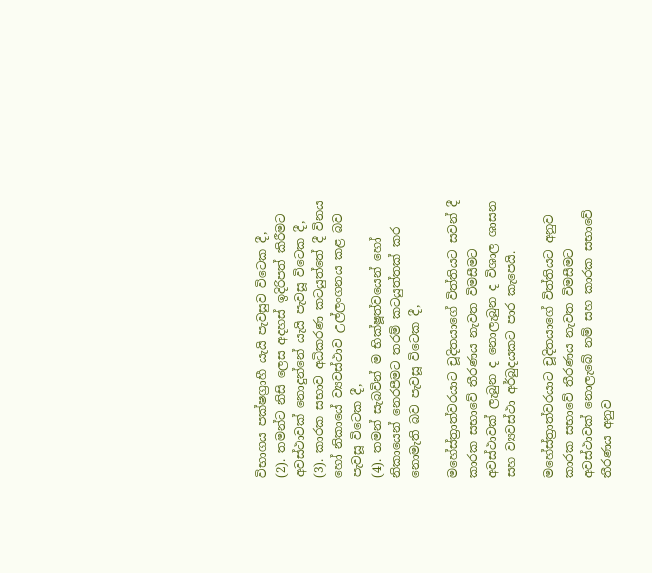විභාගය පක්ෂග්‍රාහී යැයි පැවසුව විටෙක දී,
(2). තමන්ට නිසි ලෙස අදහස් ඉදිරිපත් කිරීමට අවස්ථාවක් නොදුන්නේ යැයි පැවසූ විටෙක දී,
(3). කාරක සභාව අධිකරණ කටයුත්තේ දී විනය හෝ නිකායේ ව්‍යවස්ථාව උල්ලංගනය කළ බව පැවසූ විටෙක දී,
(4). තමන් සැබවින් ම භික්ෂූත්වයෙන් හෝ නිකායෙන් නෙරපීමට තරම් කටයුත්තක් කර නොමැති බව පැවසූ විටෙක දී,

මහේස්ත්‍රාත්වරයාට චූදිතයාගේ විත්තියට සවන් දී කාරක සභාවේ තීරණය නැවත විමසීමට අවස්ථාවක් ලැබුන ද නොලැබුන ද විශාල ශාසන සහ ව්‍යවස්ථා අර්බුදයකට පාර කැපෙයි.

මහේස්ත්‍රාත්වරයාට චූදිතයාගේ විත්තියට අනුව කාරක සභාවේ තීරණය නැවත විමසීමට අවස්ථාවක් නොලැබේ නම් සහ කාරක සභාවේ තීරණය අනුව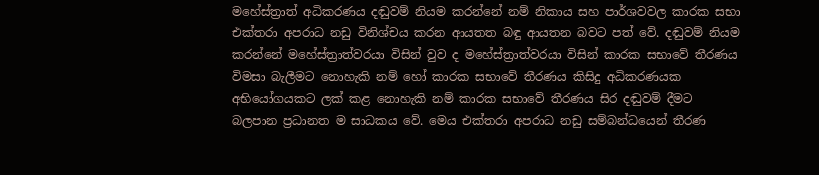මහේස්ත්‍රාත් අධිකරණය දඬුවම් නියම කරන්නේ නම් නිකාය සහ පාර්ශවවල කාරක සභා එක්තරා අපරාධ නඩු විනිශ්චය කරන ආයතත බඳු ආයතන බවට පත් වේ. දඬුවම් නියම කරන්නේ මහේස්ත්‍රාත්වරයා විසින් වුව ද මහේස්ත්‍රාත්වරයා විසින් කාරක සභාවේ තීරණය විමසා බැලීමට නොහැකි නම් හෝ කාරක සභාවේ තීරණය කිසිදු අධිකරණයක අභියෝගයකට ලක් කළ නොහැකි නම් කාරක සභාවේ තීරණය සිර දඬුවම් දීමට බලපාන ප්‍රධානත ම සාධකය වේ. මෙය එක්තරා අපරාධ නඩු සම්බන්ධයෙන් තීරණ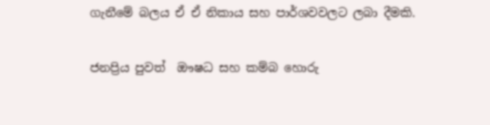ගැනීමේ බලය ඒ ඒ නිකාය සහ පාර්ශවවලට ලබා දීමකි.

ජනප්‍රිය පුවත්  ඖෂධ සහ කම්බ හොරු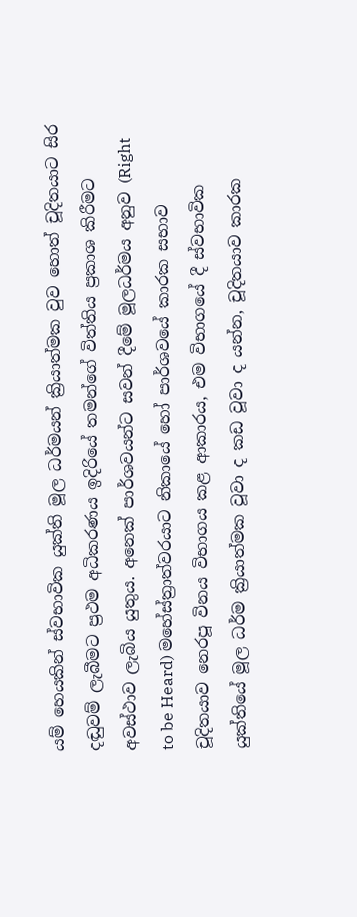යම් හෙයකින් ස්වභාවික යුක්ති මූල ධර්මයන් ක්‍රියාත්මක වුව හොත් චූදිතයාට සිර දඬුවම් ලැබීමට ප්‍රථම අධිකරණය ඉදිරියේ තමන්ගේ විත්තිය ප්‍රකාශ කිරීමට අවස්ථාව ලැබිය යුතුය. අනෙක් පාර්ශවයන්ට සවන් දීමේ මූලධර්මය අනුව (Right to be Heard) මහේස්ත්‍රාත්වරයාට නිකායේ හෝ පාර්ශවයේ කාරක සභාව චූදිතයාව නෙරපූ විනය විභාගය කළ ආකාරය, එම විභාගයේ දී ස්වභාවික යුක්තියේ මූල ධර්ම ක්‍රියාත්මක වූවා ද කඩ වූවා ද යන්න, චූදිතයාව කාරක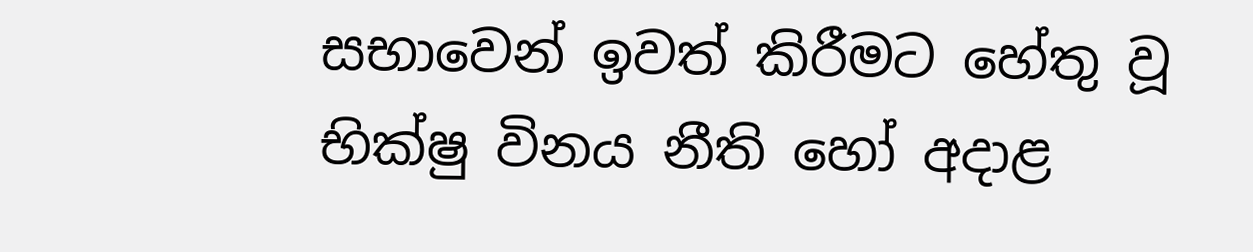සභාවෙන් ඉවත් කිරීමට හේතු වූ භික්ෂු විනය නීති හෝ අදාළ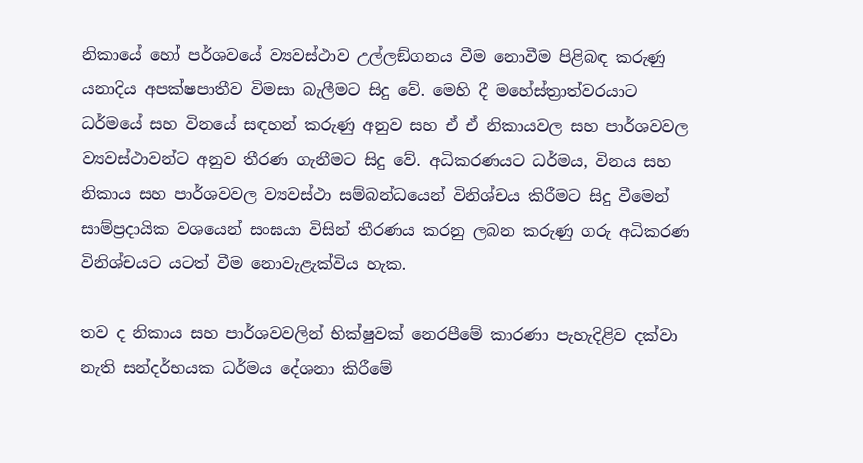නිකායේ හෝ පර්ශවයේ ව්‍යවස්ථාව උල්ලඞ්ගනය වීම නොවීම පිළිබඳ කරුණු යනාදිය අපක්ෂපාතීව විමසා බැලීමට සිදු වේ. මෙහි දී මහේස්ත්‍රාත්වරයාට ධර්මයේ සහ විනයේ සඳහන් කරුණු අනුව සහ ඒ ඒ නිකායවල සහ පාර්ශවවල ව්‍යවස්ථාවන්ට අනුව තීරණ ගැනීමට සිදු වේ. අධිකරණයට ධර්මය, විනය සහ නිකාය සහ පාර්ශවවල ව්‍යවස්ථා සම්බන්ධයෙන් විනිශ්චය කිරීමට සිදු වීමෙන් සාම්ප්‍රදායික වශයෙන් සංඝයා විසින් තීරණය කරනු ලබන කරුණු ගරු අධිකරණ විනිශ්චයට යටත් වීම නොවැළැක්විය හැක.

තව ද නිකාය සහ පාර්ශවවලින් භික්ෂුවක් නෙරපීමේ කාරණා පැහැදිළිව දක්වා නැති සන්දර්භයක ධර්මය දේශනා කිරීමේ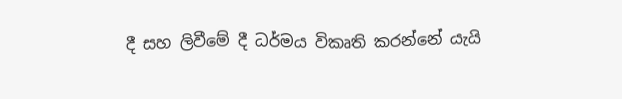දී සහ ලිවීමේ දී ධර්මය විකෘති කරන්නේ යැයි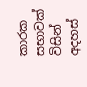කාරක සභාවක් විසින් අදහස්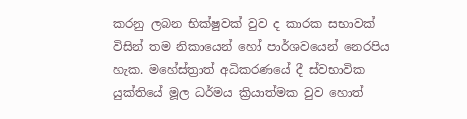කරනු ලබන භික්ෂුවක් වුව ද කාරක සභාවක් විසින් තම නිකායෙන් හෝ පාර්ශවයෙන් නෙරපිය හැක. මහේස්ත්‍රාත් අධිකරණයේ දී ස්වභාවික යුක්තියේ මූල ධර්මය ක්‍රියාත්මක වුව හොත්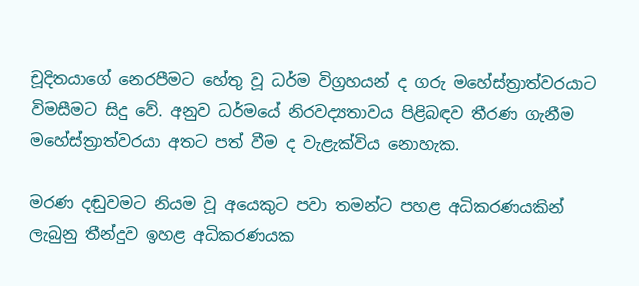චූදිතයාගේ නෙරපීමට හේතු වූ ධර්ම විග්‍රහයන් ද ගරු මහේස්ත්‍රාත්වරයාට විමසීමට සිදු වේ. අනුව ධර්මයේ නිරවද්‍යතාවය පිළිබඳව තීරණ ගැනීම මහේස්ත්‍රාත්වරයා අතට පත් වීම ද වැළැක්විය නොහැක.

මරණ දඬුවමට නියම වූ අයෙකුට පවා තමන්ට පහළ අධිකරණයකින් ලැබුනු තීන්දුව ඉහළ අධිකරණයක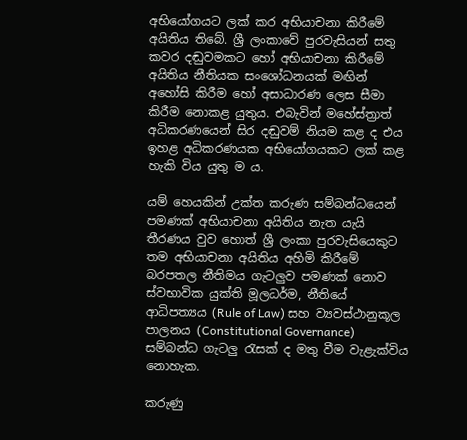අභියෝගයට ලක් කර අභියාචනා කිරීමේ අයිතිය තිබේ. ශ්‍රී ලංකාවේ පුරවැසියන් සතු කවර දඬුවමකට හෝ අභියාචනා කිරීමේ අයිතිය නීතියක සංශෝධනයක් මඟින් අහෝසි කිරීම හෝ අසාධාරණ ලෙස සීමා කිරීම නොකළ යුතුය. එබැවින් මහේස්ත්‍රාත් අධිකරණයෙන් සිර දඬුවම් නියම කළ ද එය ඉහළ අධිකරණයක අභියෝගයකට ලක් කළ හැකි විය යුතු ම ය.

යම් හෙයකින් උක්ත කරුණ සම්බන්ධයෙන් පමණක් අභියාචනා අයිතිය නැත යැයි තීරණය වුව හොත් ශ්‍රී ලංකා පුරවැසියෙකුට තම අභියාචනා අයිතිය අහිමි කිරීමේ බරපතල නීතිමය ගැටලුව පමණක් නොව ස්වභාවික යුක්ති මූලධර්ම, නීතියේ ආධිපත්‍යය (Rule of Law) සහ ව්‍යවස්ථානුකූල පාලනය (Constitutional Governance) සම්බන්ධ ගැටලු රැසක් ද මතු වීම වැළැක්විය නොහැක.

කරුණු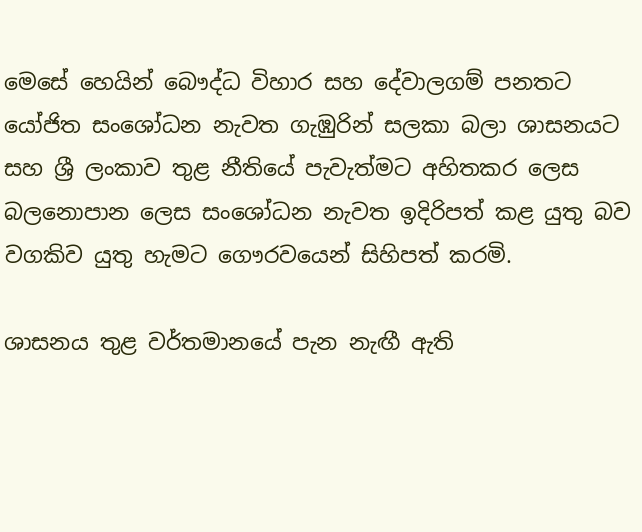මෙසේ හෙයින් බෞද්ධ විහාර සහ දේවාලගම් පනතට යෝජිත සංශෝධන නැවත ගැඹුරින් සලකා බලා ශාසනයට සහ ශ්‍රී ලංකාව තුළ නීතියේ පැවැත්මට අහිතකර ලෙස බලනොපාන ලෙස සංශෝධන නැවත ඉදිරිපත් කළ යුතු බව වගකිව යුතු හැමට ගෞරවයෙන් සිහිපත් කරමි.

ශාසනය තුළ වර්තමානයේ පැන නැඟී ඇති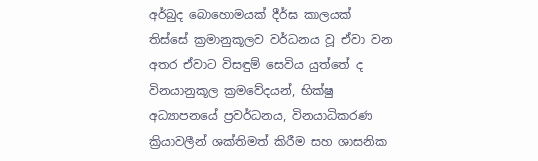අර්බුද බොහොමයක් දීර්ඝ කාලයක් තිස්සේ ක්‍රමානුකූලව වර්ධනය වූ ඒවා වන අතර ඒවාට විසඳුම් සෙවිය යුත්තේ ද විනයානුකූල ක්‍රමවේදයන්, භික්ෂු අධ්‍යාපනයේ ප්‍රවර්ධනය, විනයාධිකරණ ක්‍රියාවලීන් ශක්තිමත් කිරීම සහ ශාසනික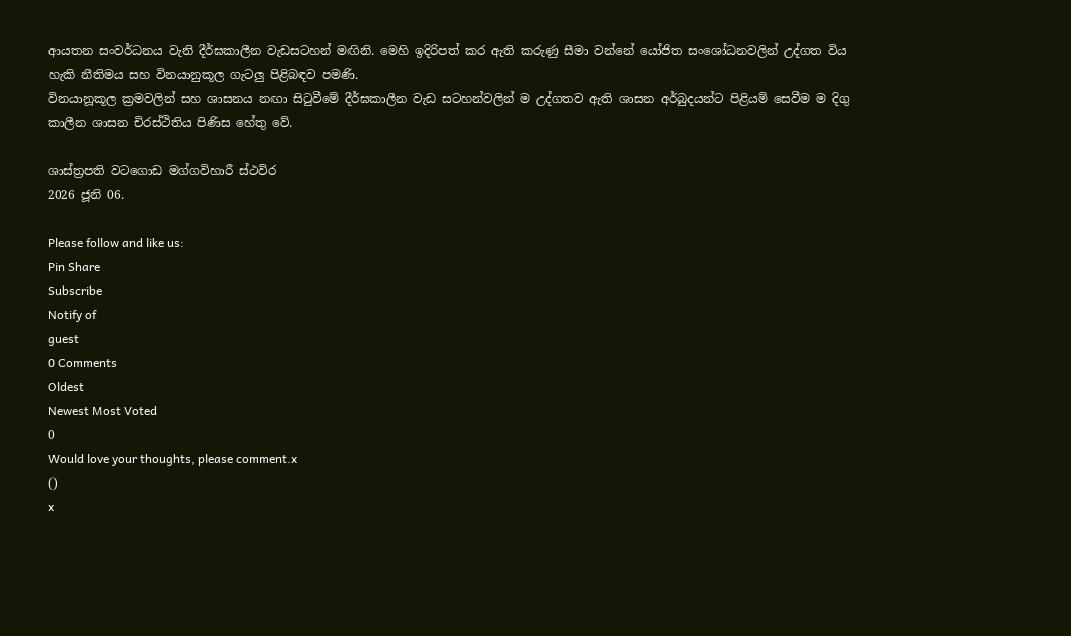ආයතන සංවර්ධනය වැනි දීර්ඝකාලීන වැඩසටහන් මඟිනි. මෙහි ඉදිරිපත් කර ඇති කරුණු සීමා වන්නේ යෝජිත සංශෝධනවලින් උද්ගත විය හැකි නීතිමය සහ විනයානුකූල ගැටලු පිළිබඳව පමණි.
විනයානූකූල ක්‍රමවලින් සහ ශාසනය නඟා සිටුවීමේ දීර්ඝකාලීන වැඩ සටහන්වලින් ම උද්ගතව ඇති ශාසන අර්බුදයන්ට පිළියම් සෙවීම ම දිගු කාලීන ශාසන චිරස්ථිතිය පිණිස හේතු වේ.

ශාස්ත්‍රපති වටගොඩ මග්ගවිහාරී ස්ථවිර
2026 ජූනි 06.

Please follow and like us:
Pin Share
Subscribe
Notify of
guest
0 Comments
Oldest
Newest Most Voted
0
Would love your thoughts, please comment.x
()
x